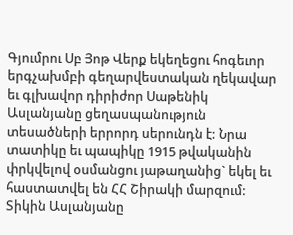Գյումրու Սբ Յոթ Վերք եկեղեցու հոգեւոր երգչախմբի գեղարվեստական ղեկավար եւ գլխավոր դիրիժոր Սաթենիկ Ասլանյանը ցեղասպանություն տեսածների երրորդ սերունդն է: Նրա տատիկը եւ պապիկը 1915 թվականին փրկվելով օսմանցու յաթաղանից` եկել եւ հաստատվել են ՀՀ Շիրակի մարզում:
Տիկին Ասլանյանը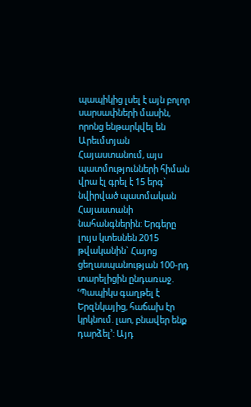պապիկից լսել է այն բոլոր սարսափների մասին, որոնց ենթարկվել են Արեւմտյան Հայաստանում, այս պատմությունների հիման վրա էլ գրել է 15 երգ` նվիրված պատմական Հայաստանի նահանգներին: Երգերը լույս կտեսնեն 2015 թվականին` Հայոց ցեղասպանության 100-րդ տարելիցին ընդառաջ. ՙՊապիկս գաղթել է Երզնկայից, հաճախ էր կրկնում. լաո, բնավեր ենք դարձել՚: Այդ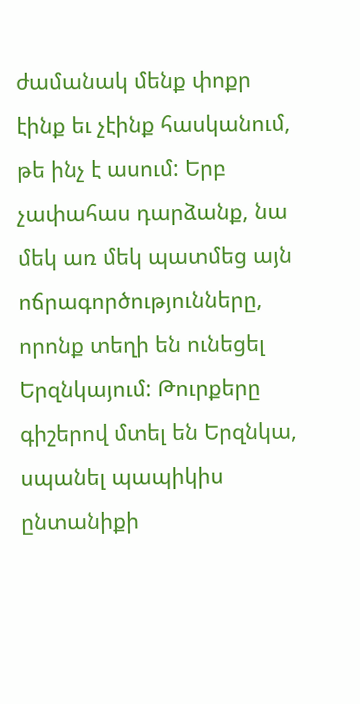ժամանակ մենք փոքր էինք եւ չէինք հասկանում, թե ինչ է ասում: Երբ չափահաս դարձանք, նա մեկ առ մեկ պատմեց այն ոճրագործությունները, որոնք տեղի են ունեցել Երզնկայում: Թուրքերը գիշերով մտել են Երզնկա, սպանել պապիկիս ընտանիքի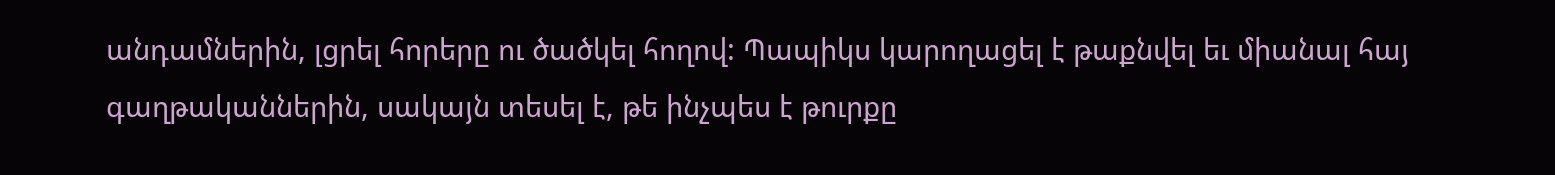անդամներին, լցրել հորերը ու ծածկել հողով: Պապիկս կարողացել է թաքնվել եւ միանալ հայ գաղթականներին, սակայն տեսել է, թե ինչպես է թուրքը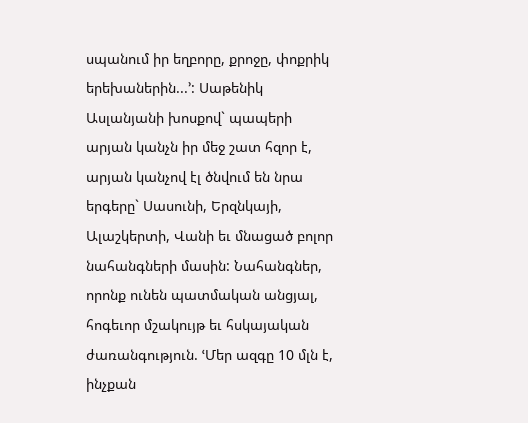սպանում իր եղբորը, քրոջը, փոքրիկ երեխաներին...՚: Սաթենիկ Ասլանյանի խոսքով` պապերի արյան կանչն իր մեջ շատ հզոր է, արյան կանչով էլ ծնվում են նրա երգերը` Սասունի, Երզնկայի, Ալաշկերտի, Վանի եւ մնացած բոլոր նահանգների մասին: Նահանգներ, որոնք ունեն պատմական անցյալ, հոգեւոր մշակույթ եւ հսկայական ժառանգություն. ՙՄեր ազգը 10 մլն է, ինչքան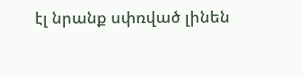էլ նրանք սփռված լինեն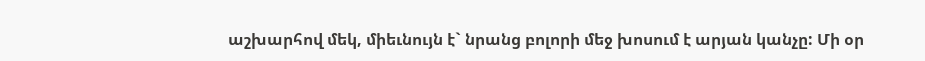աշխարհով մեկ, միեւնույն է` նրանց բոլորի մեջ խոսում է արյան կանչը: Մի օր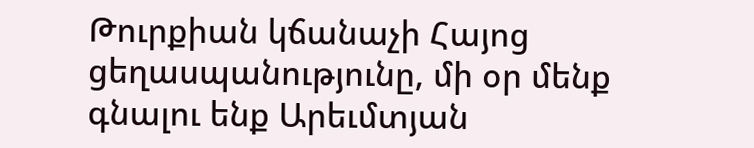Թուրքիան կճանաչի Հայոց ցեղասպանությունը, մի օր մենք գնալու ենք Արեւմտյան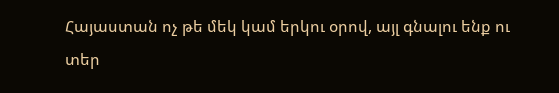Հայաստան ոչ թե մեկ կամ երկու օրով, այլ գնալու ենք ու տեր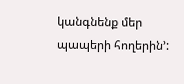կանգնենք մեր պապերի հողերին՚: